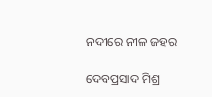ନଦୀରେ ନୀଳ ଜହର

ଦେବପ୍ରସାଦ ମିଶ୍ର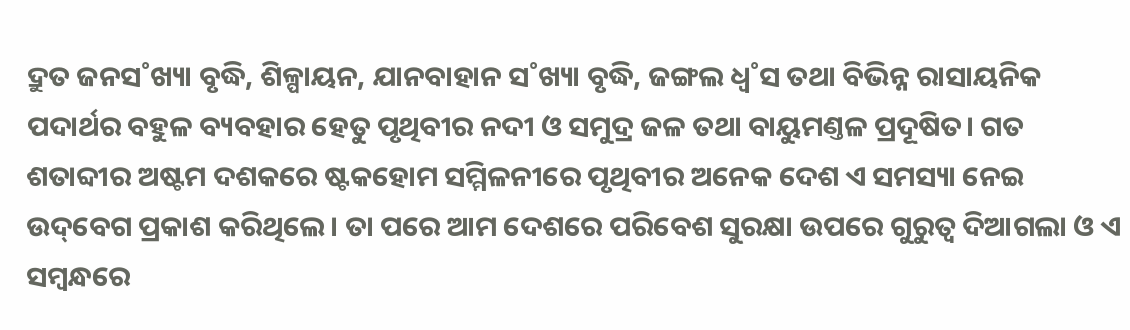ଦ୍ରୁତ ଜନସ˚ଖ୍ୟା ବୃଦ୍ଧି, ଶିଳ୍ପାୟନ, ଯାନବାହାନ ସ˚ଖ୍ୟା ବୃଦ୍ଧି, ଜଙ୍ଗଲ ଧ୍ବ˚ସ ତଥା ବିଭିନ୍ନ ରାସାୟନିକ ପଦାର୍ଥର ବହୁଳ ବ୍ୟବହାର ହେତୁ ପୃଥିବୀର ନଦୀ ଓ ସମୁଦ୍ର ଜଳ ତଥା ବାୟୁମଣ୍ତଳ ପ୍ରଦୂଷିତ। ଗତ ଶତାବ୍ଦୀର ଅଷ୍ଟମ ଦଶକରେ ଷ୍ଟକହୋମ ସମ୍ମିଳନୀରେ ପୃଥିବୀର ଅନେକ ଦେଶ ଏ ସମସ୍ୟା ନେଇ ଉଦ୍‌ବେଗ ପ୍ରକାଶ କରିଥିଲେ। ତା ପରେ ଆମ ଦେଶରେ ପରିବେଶ ସୁରକ୍ଷା ଉପରେ ଗୁରୁତ୍ବ ଦିଆଗଲା ଓ ଏ ସମ୍ବନ୍ଧରେ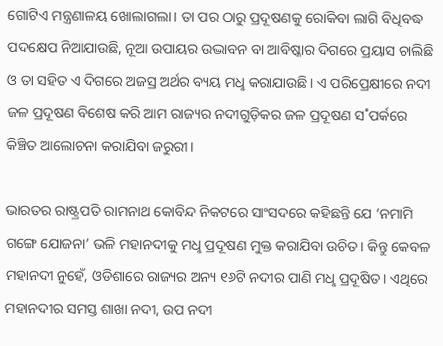ଗୋଟିଏ ମନ୍ତ୍ରଣାଳୟ ଖୋଲାଗଲା। ତା ପର ଠାରୁ ପ୍ରଦୂଷଣକୁ ରୋକିବା ଲାଗି ବିଧିବଦ୍ଧ ପଦକ୍ଷେପ ନିଆଯାଉଛି, ନୂଆ ଉପାୟର ଉଦ୍ଭାବନ ବା ଆବିଷ୍କାର ଦିଗରେ ପ୍ରୟାସ ଚାଲିଛି ଓ ତା ସହିତ ଏ ଦିଗରେ ଅଜସ୍ର ଅର୍ଥର ବ୍ୟୟ ମଧୢ କରାଯାଉଛି। ଏ ପରିପ୍ରେକ୍ଷୀରେ ନଦୀ ଜଳ ପ୍ରଦୂଷଣ ବିଶେଷ କରି ଆମ ରାଜ୍ୟର ନଦୀଗୁଡ଼ିକର ଜଳ ପ୍ରଦୂଷଣ ସ˚ପର୍କରେ କିଞ୍ଚିତ ଆଲୋଚନା କରାଯିବା ଜରୁରୀ।

ଭାରତର ରାଷ୍ଟ୍ରପତି ରାମନାଥ କୋବିନ୍ଦ ନିକଟରେ ସାଂସଦରେ କହିଛନ୍ତି ଯେ ‘ନମାମି ଗଙ୍ଗେ ଯୋଜନା’ ଭଳି ମହାନଦୀକୁ ମଧୢ ପ୍ରଦୂଷଣ ମୁକ୍ତ କରାଯିବା ଉଚିତ। କିନ୍ତୁ କେବଳ ମହାନଦୀ ନୁହେଁ, ଓଡିଶାରେ ରାଜ୍ୟର ଅନ୍ୟ ୧୬ଟି ନଦୀର ପାଣି ମଧୢ ପ୍ରଦୂଷିତ। ଏଥିରେ ମହାନଦୀର ସମସ୍ତ ଶାଖା ନଦୀ, ଉପ ନଦୀ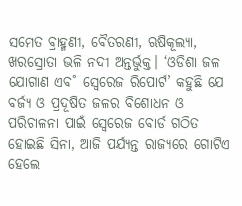ସମେତ ବ୍ରାହ୍ମଣୀ, ବୈତରଣୀ, ଋଷିକୂଲ୍ୟା, ଖରସ୍ରୋତା ଭଳି ନଦୀ ଅନ୍ତର୍ଭୁକ୍ତ। ‘ଓଡିଶା ଜଳ ଯୋଗାଣ ଏବ˚ ସ୍ବେରେଜ ରିପୋର୍ଟ’ କହୁଛି ଯେ ବର୍ଜ୍ୟ ଓ ପ୍ରଦୂଷିତ ଜଳର ବିଶୋଧନ ଓ ପରିଚାଳନା ପାଇଁ ସ୍ବେରେଜ ବୋର୍ଡ ଗଠିତ ହୋଇଛି ସିନା, ଆଜି ପର୍ଯ୍ୟନ୍ତ ରାଜ୍ୟରେ ଗୋଟିଏ ହେଲେ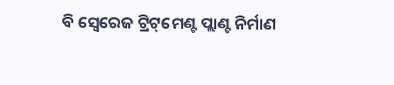ବି ସ୍ବେରେଜ ଟ୍ରିଟ୍‌ମେଣ୍ଟ ପ୍ଲାଣ୍ଟ ନିର୍ମାଣ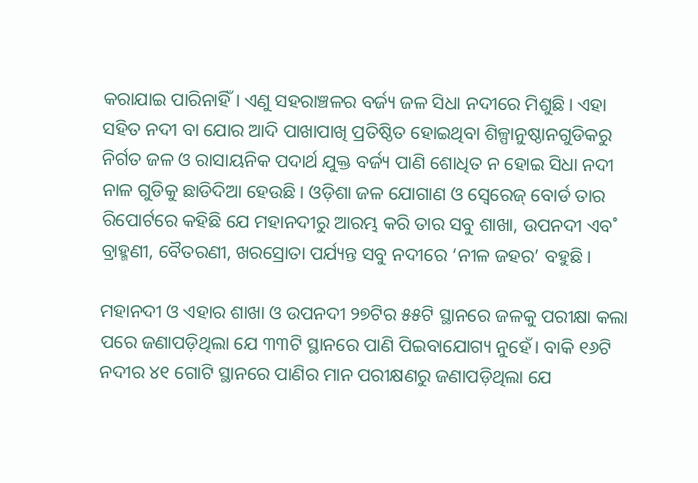କରାଯାଇ ପାରିନାହିଁ। ଏଣୁ ସହରାଞ୍ଚଳର ବର୍ଜ୍ୟ ଜଳ ସିଧା ନଦୀରେ ମିଶୁଛି। ଏହା ସହିତ ନଦୀ ବା ‌ଯୋର ଆଦି ପାଖାପାଖି ପ୍ରତିଷ୍ଠିତ ହୋଇଥିବା ଶିଳ୍ପାନୁଷ୍ଠାନଗୁଡିକରୁ ନିର୍ଗତ ଜଳ ଓ ରାସାୟନିକ ପଦାର୍ଥ ଯୁକ୍ତ ବର୍ଜ୍ୟ ପାଣି ଶୋଧିତ ନ ହୋଇ ସିଧା ନଦୀ ନାଳ ଗୁଡିକୁ ଛାଡିଦିଆ ହେଉଛି। ଓଡ଼ିଶା ଜଳ ଯୋଗାଣ ଓ ସ୍ବେରେଜ୍‌ ବୋର୍ଡ ତାର ରିପୋର୍ଟରେ କହିଛି ଯେ ମହାନଦୀରୁ ଆରମ୍ଭ କରି ତାର ସବୁ ଶାଖା, ଉପନଦୀ ଏବ˚ ବ୍ରାହ୍ମଣୀ, ବୈତରଣୀ, ଖରସ୍ରୋତା ପର୍ଯ୍ୟନ୍ତ ସବୁ ନଦୀରେ ‘ନୀଳ ଜହର’ ବହୁଛି।

ମହାନଦୀ ଓ ଏହାର ଶାଖା ଓ ଉପନଦୀ ୨୭ଟିର ୫୫ଟି ସ୍ଥାନରେ ଜଳକୁ ପରୀକ୍ଷା କଲା ପରେ ଜଣାପଡ଼ିଥିଲା ଯେ ୩୩ଟି ସ୍ଥାନରେ ପାଣି ପିଇବାଯୋଗ୍ୟ ନୁହେଁ। ବାକି ୧୬ଟି ନଦୀର ୪୧ ଗୋଟି ସ୍ଥାନରେ ପାଣିର ମାନ ପରୀକ୍ଷଣରୁ ଜଣାପଡ଼ିଥିଲା ଯେ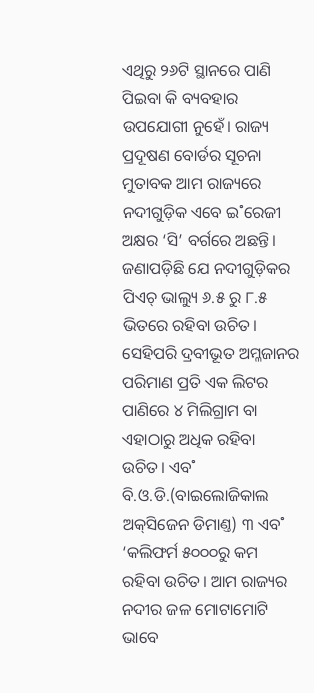ଏଥିରୁ ୨୬ଟି ସ୍ଥାନରେ ପାଣି ପିଇବା କି ବ୍ୟବହାର ଉପଯୋଗୀ ନୁହେଁ। ରାଜ୍ୟ ପ୍ରଦୂଷଣ ବୋର୍ଡର ସୂଚନା ମୁତାବକ ଆମ ରାଜ୍ୟରେ ନଦୀଗୁଡ଼ିକ ଏବେ ଇ˚ରେଜୀ ଅକ୍ଷର ‘ସି’ ବର୍ଗରେ ଅଛନ୍ତି। ଜଣାପଡ଼ିଛି ଯେ ନଦୀଗୁଡ଼ିକର ପିଏଚ୍‌ ଭାଲ୍ୟୁ ୬.୫ ରୁ ୮.୫ ଭିତରେ ରହିବା ଉଚିତ। ସେହିପରି ଦ୍ରବୀଭୂତ ଅମ୍ଳଜାନର ପରିମାଣ ପ୍ରତି ଏକ ଲିଟର ପାଣିରେ ୪ ମିଲିଗ୍ରାମ ବା ଏହାଠାରୁ ଅଧିକ ରହିବା ଉଚିତ। ଏବ˚ ବି.ଓ.ଡି.(ବାଇଲୋଜିକାଲ ଅକ୍‌ସିଜେନ ଡିମାଣ୍ତ) ୩ ଏବ˚ ‘କଲିଫର୍ମ ୫୦୦୦ରୁ କମ ରହିବା ଉଚିତ। ଆମ ରାଜ୍ୟର ନଦୀର ଜଳ ମୋଟାମୋଟି ଭାବେ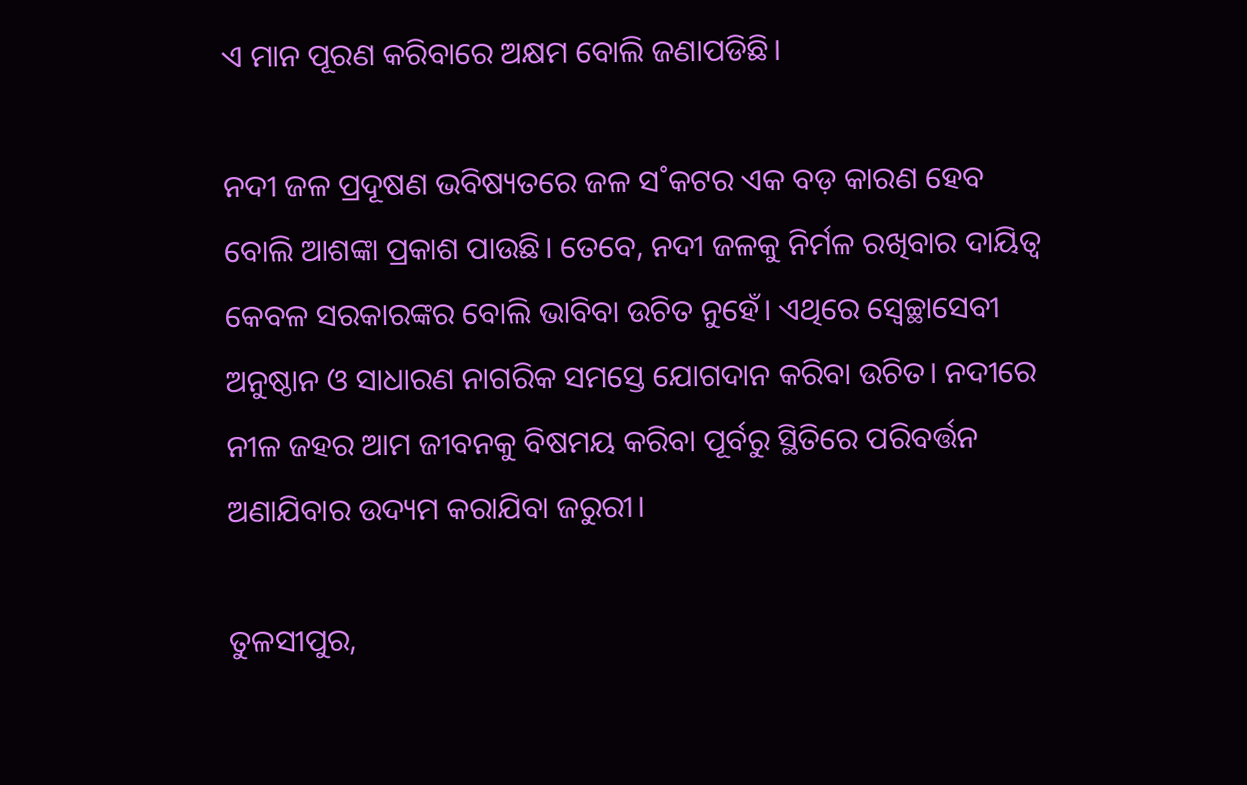ଏ ମାନ ପୂରଣ କରିବାରେ ଅକ୍ଷମ ବୋଲି ଜଣାପଡିଛି।

ନଦୀ ଜଳ ପ୍ରଦୂଷଣ ଭବିଷ୍ୟତରେ ଜଳ ସ˚କଟର ଏକ ବଡ଼ କାରଣ ହେବ ବୋଲି ଆଶଙ୍କା ପ୍ରକାଶ ପାଉଛି। ତେବେ, ନଦୀ ଜଳକୁ ନିର୍ମଳ ରଖିବାର ଦାୟିତ୍ବ କେବଳ ସରକାରଙ୍କର ବୋଲି ଭାବିବା ଉଚିତ ନୁହେଁ। ଏଥିରେ ସ୍ବେଚ୍ଛାସେବୀ ଅନୁଷ୍ଠାନ ଓ ସାଧାରଣ ନାଗରିକ ସମସ୍ତେ ଯୋଗଦାନ କରିବା ଉଚିତ। ନଦୀରେ ନୀଳ ଜହର ଆମ ଜୀବନକୁ ବିଷମୟ କରିବା ପୂର୍ବରୁ ସ୍ଥିତିରେ ପରିବର୍ତ୍ତନ ଅଣାଯିବାର ଉଦ୍ୟମ କରାଯିବା ଜରୁରୀ।

ତୁଳସୀପୁର,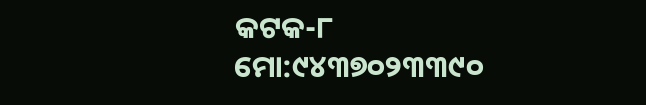କଟକ-୮
ମୋ:୯୪୩୭୦୨୩୩୯୦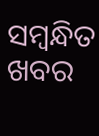ସମ୍ବନ୍ଧିତ ଖବର